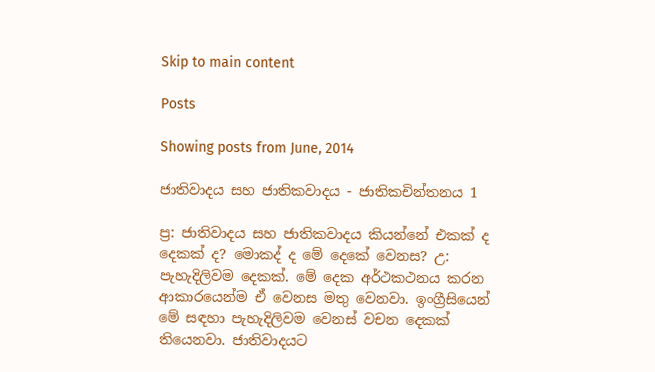Skip to main content

Posts

Showing posts from June, 2014

ජාතිවාදය සහ ජාතිකවාදය - ජාතිකචින්තනය 1

ප්‍ර: ජාතිවාදය සහ ජාතිකවාදය කියන්නේ එකක් ද දෙකක් ද? මොකද් ද මේ දෙකේ වෙනස? උ: පැහැදිලිවම දෙකක්. මේ දෙක අර්ථකථනය කරන ආකාරයෙන්ම ඒ වෙනස මතු වෙනවා. ඉංග්‍රීසියෙන් මේ සඳහා පැහැදිලිවම වෙනස් වචන දෙකක් තියෙනවා. ජාතිවාදයට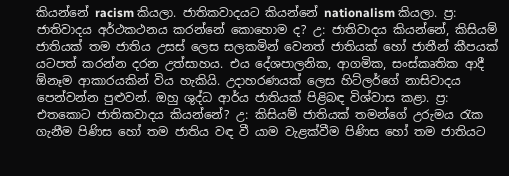කියන්නේ racism කියලා. ජාතිකවාදයට කියන්නේ nationalism කියලා. ප්‍ර: ජාතිවාදය අර්ථකථනය කරන්නේ කොහොම ද? උ: ජාතිවාදය කියන්නේ, කිසියම් ජාතියක් තම ජාතිය උසස් ලෙස සලකමින් වෙනත් ජාතියක් හෝ ජාතීන් කීපයක් යටපත් කරන්න දරන උත්සාහය. එය දේශපාලනික, ආගමික, සංස්කෘතික ආදී ඕනෑම ආකාරයකින් විය හැකියි. උදාහරණයක් ලෙස හිට්ලර්ගේ නාසිවාදය පෙන්වන්න පුළුවන්. ඔහු ශුද්ධ ආර්ය ජාතියක් පිළිබඳ විශ්වාස කළා. ප්‍ර: එතකොට ජාතිකවාදය කියන්නේ? උ: කිසියම් ජාතියක් තමන්ගේ උරුමය රැක ගැනීම පිණිස හෝ තම ජාතිය වඳ වී යාම වැළක්වීම පිණිස හෝ තම ජාතියට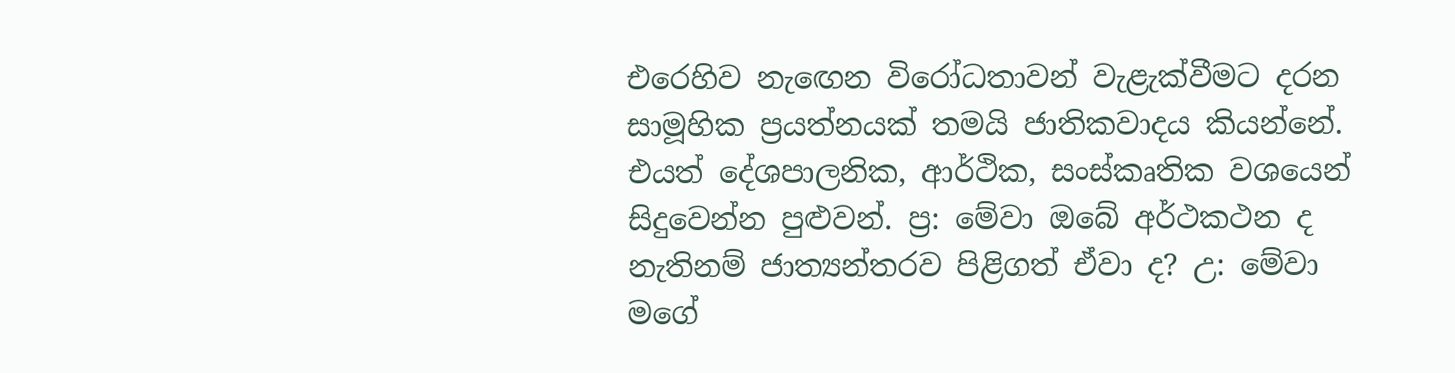එරෙහිව නැඟෙන විරෝධතාවන් වැළැක්වීමට දරන සාමූහික ප්‍රයත්නයක් තමයි ජාතිකවාදය කියන්නේ. එයත් දේශපාලනික, ආර්ථික, සංස්කෘතික වශයෙන් සිදුවෙන්න පුළුවන්. ප්‍ර: මේවා ඔබේ අර්ථකථන ද නැතිනම් ජාත්‍යන්තරව පිළිගත් ඒවා ද? උ: මේවා මගේ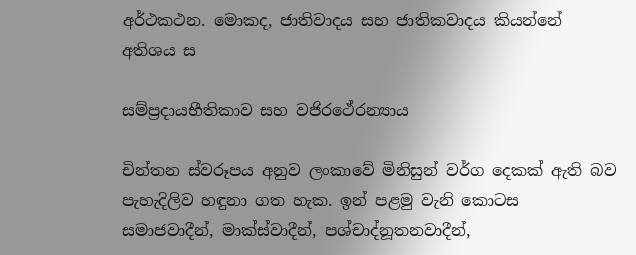අර්ථකථන. මොකද, ජාතිවාදය සහ ජාතිකවාදය කියන්නේ අතිශය ස

සම්ප්‍රදායභීතිකාව සහ වජිරථේරන්‍යාය

චින්තන ස්වරූපය අනුව ලංකාවේ මිනිසුන් වර්ග දෙකක් ඇති බව පැහැදිලිව හඳුනා ගත හැක. ඉන් පළමු වැනි කොටස සමාජවාදීන්, මාක්ස්වාදීන්, පශ්චාද්නූතනවාදීන්,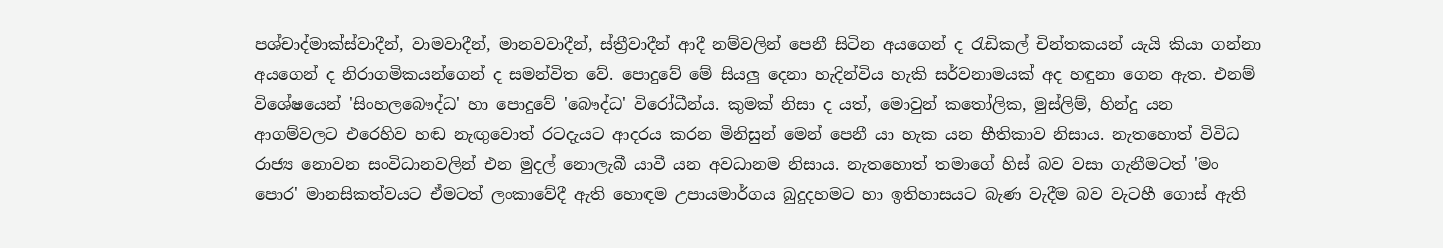පශ්චාද්මාක්ස්වාදීන්, වාමවාදීන්, මානවවාදීන්, ස්ත්‍රීවාදීන් ආදී නම්වලින් පෙනී සිටින අයගෙන් ද රැඩිකල් චින්තකයන් යැයි කියා ගන්නා අයගෙන් ද නිරාගමිකයන්ගෙන් ද සමන්විත වේ. පොදුවේ මේ සියලු දෙනා හැදින්විය හැකි සර්වනාමයක් අද හඳුනා ගෙන ඇත. එනම් විශේෂයෙන් 'සිංහලබෞද්ධ' හා පොදුවේ 'බෞද්ධ' විරෝධීන්ය. කුමක් නිසා ද යත්, මොවුන් කතෝලික, මුස්ලිම්, හින්දු යන ආගම්වලට එරෙහිව හඬ නැඟුවොත් රටදැයට ආදරය කරන මිනිසුන් මෙන් පෙනී යා හැක යන භීතිකාව නිසාය. නැතහොත් විවිධ රාජ්‍ය නොවන සංවිධානවලින් එන මුදල් නොලැබී යාවී යන අවධානම නිසාය. නැතහොත් තමාගේ හිස් බව වසා ගැනීමටත් 'මං පොර' මානසිකත්වයට ඒමටත් ලංකාවේදී ඇති හොඳම උපායමාර්ගය බුදුදහමට හා ඉතිහාසයට බැණ වැදීම බව වැටහී ගොස් ඇති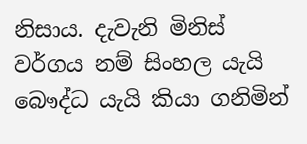නිසාය. දැවැනි මිනිස් වර්ගය නම් සිංහල යැයි බෞද්ධ යැයි කියා ගනිමින්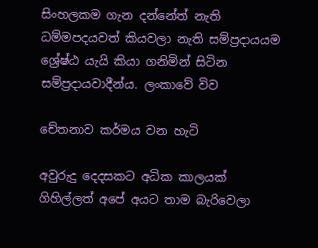සිංහලකම ගැන දන්නේත් නැති ධම්මපදයවත් කියවලා නැති සම්ප්‍රදායයම ශ්‍රේෂ්ඨ යැයි කියා ගනිමින් සිටින සම්ප්‍රදායවාදීන්ය. ලංකාවේ විව

චේතනාව කර්මය වන හැටි

අවුරුදු දෙදසකට අධික කාලයක් ගිහිල්ලත් අපේ අයට තාම බැරිවෙලා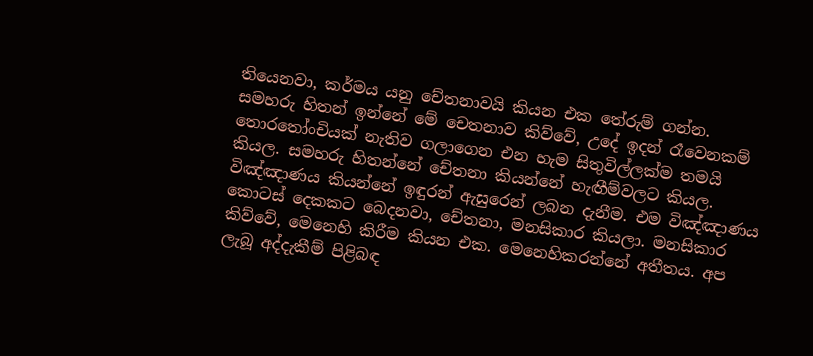තියෙනවා, කර්මය යනු චේතනාවයි කියන එක තේරුම් ගන්න. සමහරු හිතන් ඉන්නේ මේ චෙතනාව කිව්වේ, උදේ ඉදන් රෑවෙනකම් තොරතෝංචියක් නැතිව ගලාගෙන එන හැම සිතුවිල්ලක්ම තමයි කියල. සමහරු හිතන්නේ චේතනා කියන්නේ හැඟීම්වලට කියල. විඤ්ඤාණය කියන්නේ ඉඳුරන් ඇසුරෙන් ලබන දැනීම. එම විඤ්ඤාණය කොටස් දෙකකට බෙදනවා, චේතනා, මනසිකාර කියලා. මනසිකාර කිව්වේ, මෙනෙහි කිරීම කියන එක. මෙනෙහිකරන්නේ අතීතය. අප ලැබූ අද්දැකීම් පිළිබඳ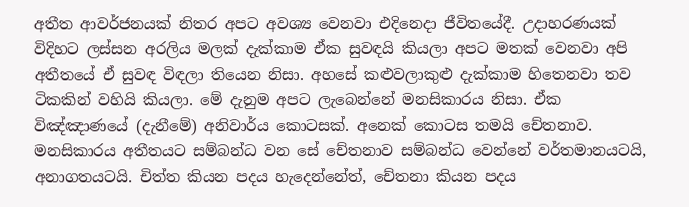අතීත ආවර්ජනයක් නිතර අපට අවශ්‍ය වෙනවා එදිනෙදා ජීවිතයේදී. උදාහරණයක් විදිහට ලස්සන අරලිය මලක් දැක්කාම ඒක සුවඳයි කියලා අපට මතක් වෙනවා අපි අතීතයේ ඒ සුවඳ විඳලා තියෙන නිසා. අහසේ කළුවලාකුළු දැක්කාම හිතෙනවා තව ටිකකින් වහියි කියලා. මේ දැනුම අපට ලැබෙන්නේ මනසිකාරය නිසා. ඒක විඤ්ඤාණයේ (දැනීමේ) අනිවාර්ය කොටසක්. අනෙක් කොටස තමයි චේතනාව. මනසිකාරය අතීතයට සම්බන්ධ වන සේ චේතනාව සම්බන්ධ වෙන්නේ වර්තමානයටයි, අනාගතයටයි. චිත්ත කියන පදය හැදෙන්නේත්, චේතනා කියන පදය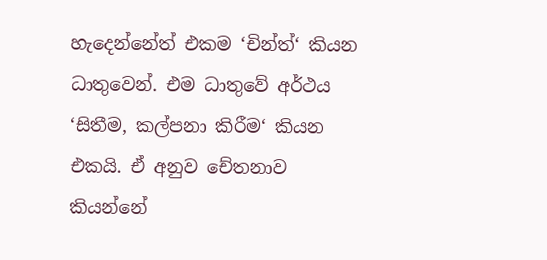හැදෙන්නේත් එකම ‘චින්ත්‘ කියන ධාතුවෙන්. එම ධාතුවේ අර්ථය ‘සිතීම, කල්පනා කිරීම‘ කියන එකයි. ඒ අනුව චේතනාව කියන්නේ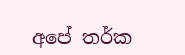අපේ තර්ක